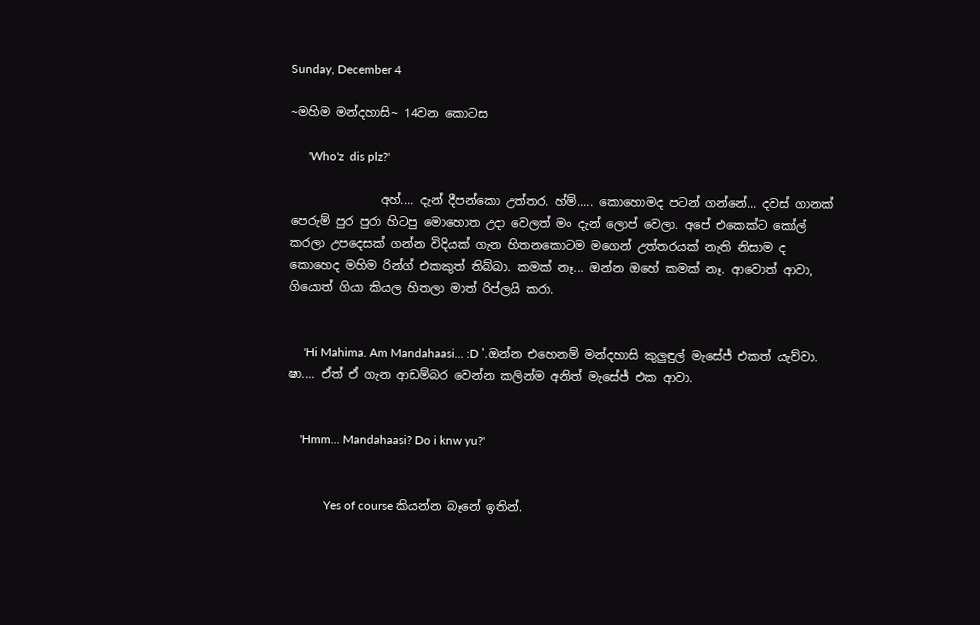Sunday, December 4

~මහිම මන්දහාසි~ 14වන කොටස

      'Who'z  dis plz?'

               අහ්.... දැන් දීපන්කො උත්තර. හ්ම්..... කොහොමද පටන් ගන්නේ... දවස් ගානක් පෙරුම් පුර පුරා හිටපු මොහොත උදා වෙලත් මං දැන් ලොප් වෙලා. අපේ එකෙක්ට කෝල් කරලා උපදෙසක් ගන්න විදියක් ගැන හිතනකොටම මගෙන් උත්තරයක් නැති නිසාම ද කොහෙද මහිම රින්ග් එකකුත් තිබ්බා. කමක් නෑ... ඔන්න ඔහේ කමක් නෑ. ආවොත් ආවා, ගියොත් ගියා කියල හිතලා මාත් රිප්ලයි කරා.


     'Hi Mahima. Am Mandahaasi... :D '.ඔන්න එහෙනම් මන්දහාසි කුලුඳුල් මැසේජ් එකත් යැව්වා. ෂා.... ඒත් ඒ ගැන ආඩම්බර වෙන්න කලින්ම අනිත් මැසේජ් එක ආවා.


    'Hmm... Mandahaasi? Do i knw yu?'


            Yes of course කියන්න බෑනේ ඉතින්.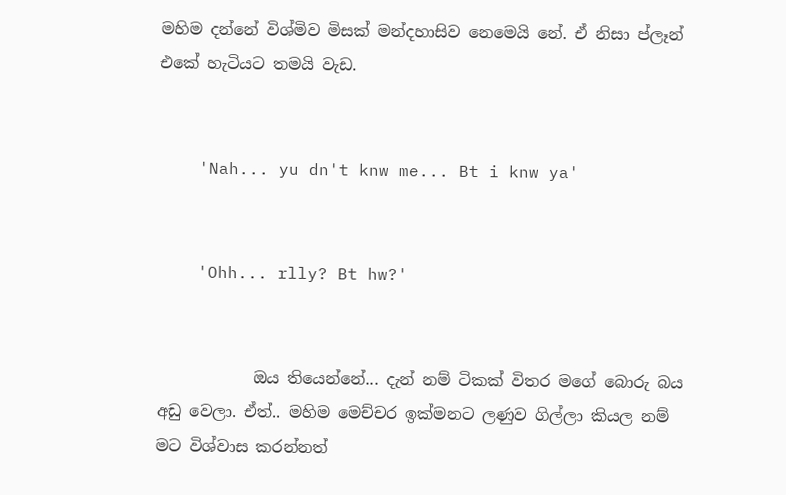මහිම දන්නේ විශ්මිව මිසක් මන්දහාසිව නෙමෙයි නේ. ඒ නිසා ප්ලෑන් එකේ හැටියට තමයි වැඩ.


    'Nah... yu dn't knw me... Bt i knw ya'


    'Ohh... rlly? Bt hw?'


            ඔය තියෙන්නේ... දැන් නම් ටිකක් විතර මගේ බොරු බය අඩු වෙලා. ඒත්.. මහිම මෙච්චර ඉක්මනට ලණුව ගිල්ලා කියල නම් මට විශ්වාස කරන්නත්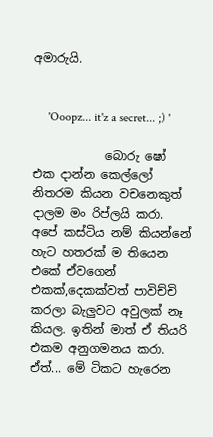අමාරුයි.


     'Ooopz... it'z a secret... ;) '

            බොරු ෂෝ එක දාන්න කෙල්ලෝ නිතරම කියන වචනෙකුත් දාලම මං රිප්ලයි කරා. අපේ කස්ටිය නම් කියන්නේ හැට හතරක් ම තියෙන එකේ ඒවගෙන් එකක්,දෙකක්වත් පාවිච්චි කරලා බැලුවට අවුලක් නෑ කියල. ඉතින් මාත් ඒ තියරි එකම අනුගමනය කරා. ඒත්... මේ ටිකට හැරෙන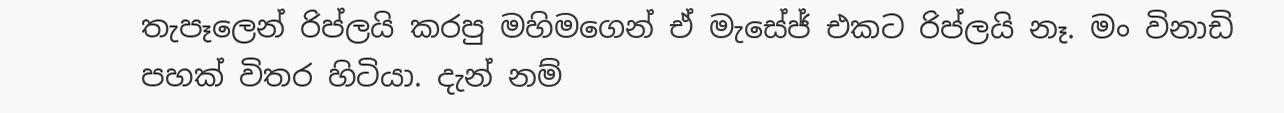තැපෑලෙන් රිප්ලයි කරපු මහිමගෙන් ඒ මැසේජ් එකට රිප්ලයි නෑ. මං විනාඩි පහක් විතර හිටියා. දැන් නම්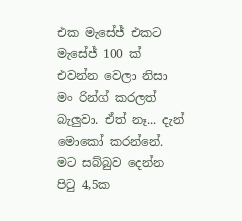එක මැසේජ් එකට මැසේජ් 100 ක් එවන්න වෙලා නිසා මං රින්ග් කරලත් බැලුවා. ඒත් නෑ... දැන් මොකෝ කරන්නේ. මට සබ්බුව දෙන්න පිටු 4,5ක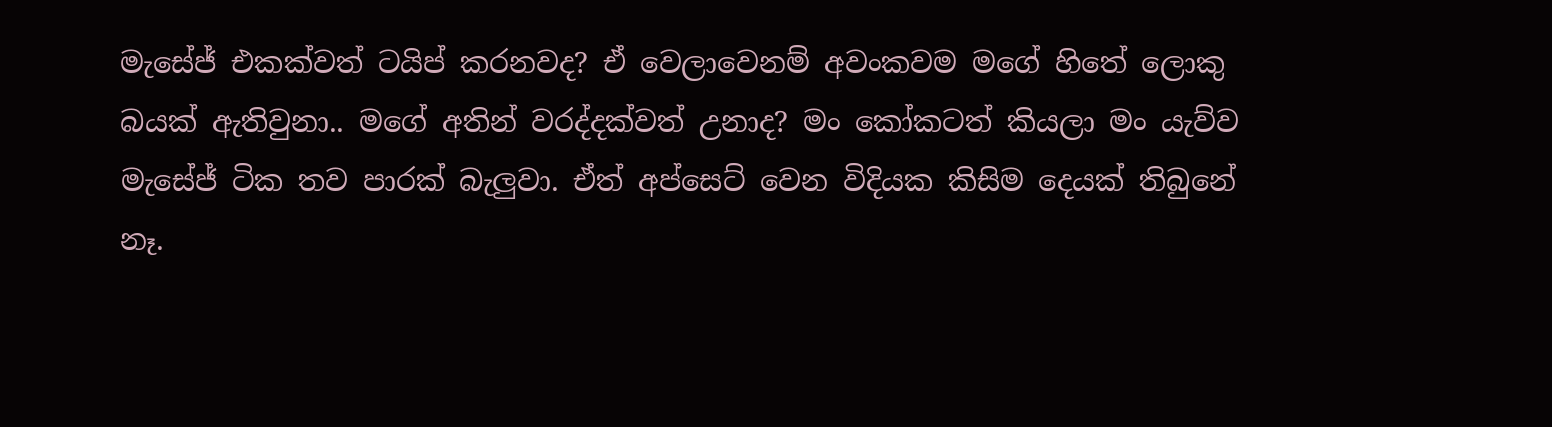මැසේජ් එකක්වත් ටයිප් කරනවද? ඒ වෙලාවෙනම් අවංකවම මගේ හිතේ ලොකු බයක් ඇතිවුනා.. මගේ අතින් වරද්දක්වත් උනාද? මං කෝකටත් කියලා මං යැව්ව මැසේජ් ටික තව පාරක් බැලුවා. ඒත් අප්සෙට් වෙන විදියක කිසිම දෙයක් තිබුනේ නෑ.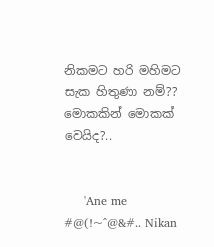නිකමට හරි මහිමට සැක හිතුණා නම්?? මොකකින් මොකක් වෙයිද?..


     'Ane me #@(!~^@&#.. Nikan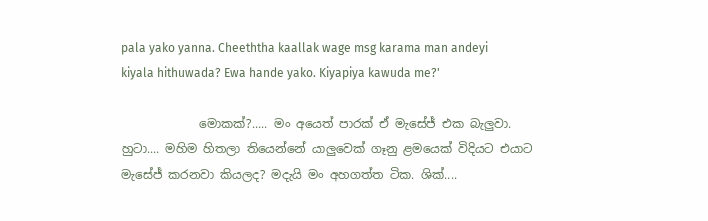pala yako yanna. Cheeththa kaallak wage msg karama man andeyi kiyala hithuwada? Ewa hande yako. Kiyapiya kawuda me?'

             මොකක්?..... මං අයෙත් පාරක් ඒ මැසේජ් එක බැලුවා. හුටා.... මහිම හිතලා තියෙන්නේ යාලුවෙක් ගෑනු ළමයෙක් විදියට එයාට මැසේජ් කරනවා කියලද? මදැයි මං අහගත්ත ටික. ශික්....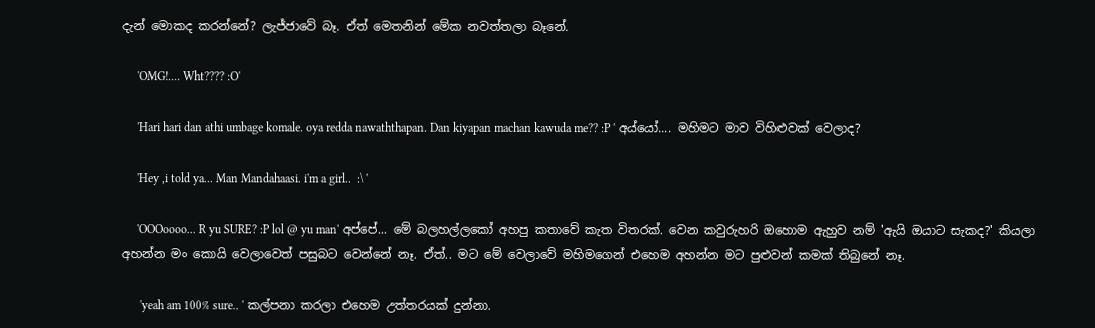දැන් මොකද කරන්නේ? ලැජ්ජාවේ බෑ. ඒත් මෙතනින් මේක නවත්තලා බෑනේ.

     'OMG!.... Wht???? :O'

     'Hari hari dan athi umbage komale. oya redda nawaththapan. Dan kiyapan machan kawuda me?? :P ' අය්යෝ.... මහිමට මාව විහිළුවක් වෙලාද?

     'Hey ,i told ya... Man Mandahaasi. i'm a girl..  :\ '

     'OOOoooo... R yu SURE? :P lol @ yu man' අප්පේ... මේ බලහල්ලකෝ අහපු කතාවේ කැත විතරක්. වෙන කවුරුහරි ඔහොම ඇහුව නම් 'ඇයි ඔයාට සැකද?' කියලා අහන්න මං කොයි වෙලාවෙත් පසුබට වෙන්නේ නෑ. ඒත්.. මට මේ වෙලාවේ මහිමගෙන් එහෙම අහන්න මට පුළුවන් කමක් තිබුනේ නෑ.

      'yeah am 100% sure.. ' කල්පනා කරලා එහෙම උත්තරයක් දුන්නා.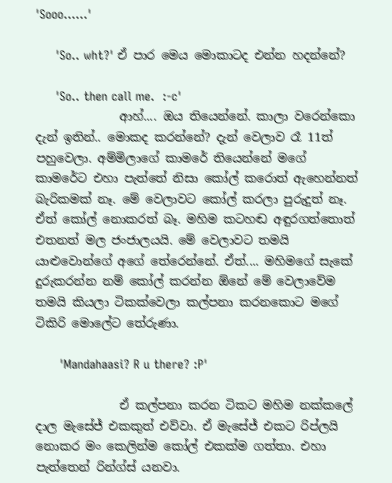'Sooo......'

     'So.. wht?' ඒ පාර මෙය මොකාටද එන්න හදන්නේ?

     'So.. then call me.  :-c'
              ආහ්.... ඔය තියෙන්නේ. කාලා වරෙන්කො දැන් ඉතින්.. මොකද කරන්නේ? දැන් වෙලාව රෑ 11ත් පහුවෙලා. අම්මිලාගේ කාමරේ තියෙන්නේ මගේ කාමරේට එහා පැත්තේ නිසා කෝල් කරොත් ඇහෙන්නත් බැරිකමක් නෑ. මේ වෙලාවට කෝල් කරලා පුරුදුත් නෑ. ඒත් කෝල් නොකරත් බෑ. මහිම කටහඬ අඳුරගත්තොත් එතනත් මල ජංජාලයයි. මේ වෙලාවට තමයි යාළුවොන්ගේ අගේ තේරෙන්නේ. ඒත්.... මහිමගේ සැකේ දුරුකරන්න නම් කෝල් කරන්න ඕනේ මේ වෙලාවේම තමයි කියලා ටිකක්වෙලා කල්පනා කරනකොට මගේ ටිකිරි මොලේට තේරුණා.

      'Mandahaasi? R u there? :P'

              ඒ කල්පනා කරන ටිකට මහිම නක්කලේ දාල මැසේජ් එකකුත් එව්වා. ඒ මැසේජ් එකට රිප්ලයි නොකර මං කෙලින්ම කෝල් එකක්ම ගත්තා. එහා පැත්තෙන් රින්ග්ස් යනවා.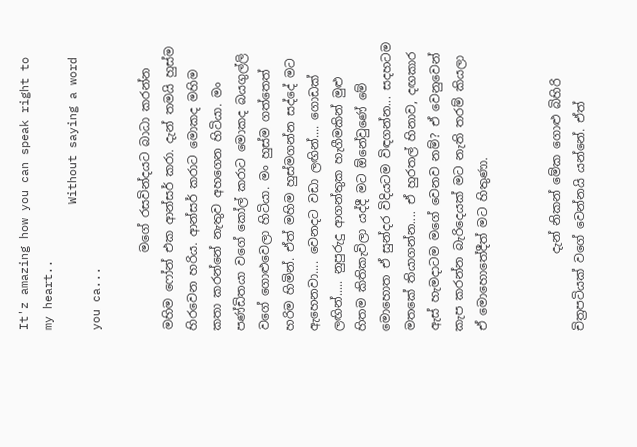It'z amazing how you can speak right to my heart..
                  Without saying a word you ca...

             මගේ රසවින්දයට බාධා කරන්න මහිම ෆෝන් එක ආන්සර් කරා. දැන් තමයි හුස්ම හිරවෙන හරිය. ආන්සර් කරාට මොකද මහිම කතා කරන්නේ නැතුව අහගෙන හිටියා. මං පණ්ඩිතයා වගේ කෝල් කරාට මොකද බයගුල්ලි වගේ ගොළුවෙලා හිටියා. මං හුස්ම ගත්තෙත් හරිම හිමින්. ඒත් මහිම හුස්මගන්න සද්දේ මට ඇහෙනවා.... වෙනදට වඩා ලඟින්.... ගොඩක් ලඟින්..... නුපුරුදු ආගන්තුක හැගීමකින් මුළු හිතම කිතිකැවිලා යද්දී මට ඕනේවුණේ මේ මොහොත ඒ සුන්දර විදියටම විඳගන්න... සදහටම මතකේ තියාගන්න.... ඒ හුරතල් හිනාව, දඟකාර ඇස් හැමදාටම මගේ වෙනව නම්? ඒ වෙනුවෙන් කැප කරන්න බැරිදෙයක් මට නැති තරම් කියලා ඒ මොහොතේදීත් මට හිතුණා.


             දැන් නිකන් මේක ගොළු බිහිරි චිත්‍රපටියක් වගේ වෙන්නයි යන්නේ. ඒත්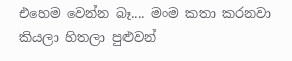එහෙම වෙන්න බෑ.... මංම කතා කරනවා කියලා හිතලා පුළුවන්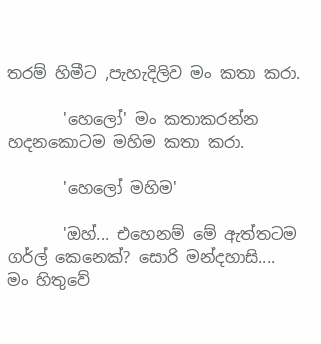තරම් හිමීට ,පැහැදිලිව මං කතා කරා.

       'හෙලෝ' මං කතාකරන්න හදනකොටම මහිම කතා කරා.

       'හෙලෝ මහිම'

       'ඔහ්... එහෙනම් මේ ඇත්තටම ගර්ල් කෙනෙක්? සොරි මන්දහාසි.... මං හිතුවේ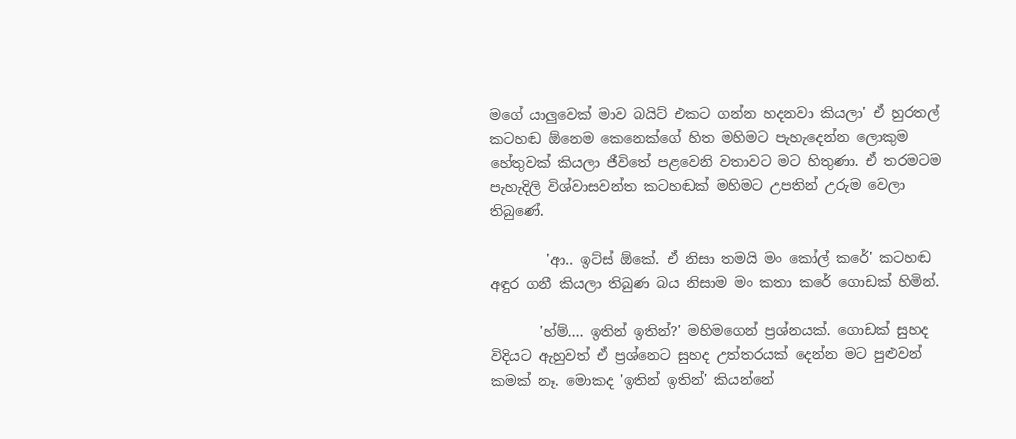මගේ යාලුවෙක් මාව බයිට් එකට ගන්න හදනවා කියලා' ඒ හුරතල් කටහඬ ඕනෙම කෙනෙක්ගේ හිත මහිමට පැහැදෙන්න ලොකුම හේතුවක් කියලා ජීවිතේ පළවෙනි වතාවට මට හිතුණා. ඒ තරමටම පැහැදිලි විශ්වාසවන්ත කටහඬක් මහිමට උපතින් උරුම වෙලා තිබුණේ.

        'ආ.. ඉට්ස් ඕකේ. ඒ නිසා තමයි මං කෝල් කරේ' කටහඬ අඳුර ගනී කියලා තිබුණ බය නිසාම මං කතා කරේ ගොඩක් හිමින්.

       'හ්ම්.... ඉතින් ඉතින්?' මහිමගෙන් ප්‍රශ්නයක්. ගොඩක් සුහද විදියට ඇහුවත් ඒ ප්‍රශ්නෙට සුහද උත්තරයක් දෙන්න මට පුළුවන් කමක් නෑ. මොකද 'ඉතින් ඉතින්' කියන්නේ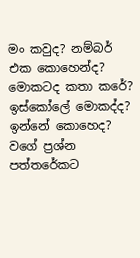මං කවුද? නම්බර් එක කොහෙන්ද? මොකටද කතා කරේ? ඉස්කෝලේ මොකද්ද? ඉන්නේ කොහෙද? වගේ ප්‍රශ්න පත්තරේකට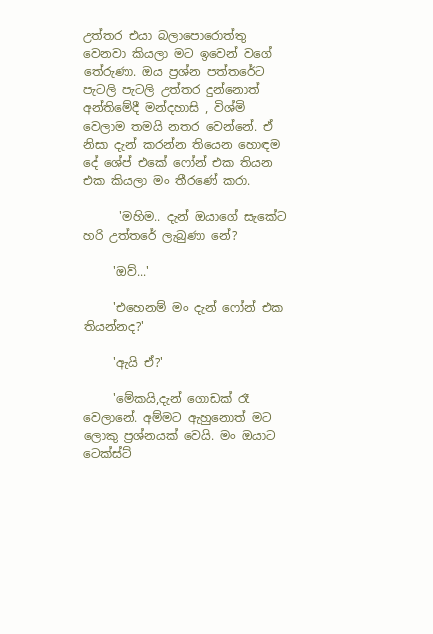උත්තර එයා බලාපොරොත්තු වෙනවා කියලා මට ඉවෙන් වගේ තේරුණා. ඔය ප්‍රශ්න පත්තරේට පැටලි පැටලි උත්තර දුන්නොත් අන්තිමේදී මන්දහාසි , විශ්මි වෙලාම තමයි නතර වෙන්නේ. ඒ නිසා දැන් කරන්න තියෙන හොඳම දේ ශේප් එකේ ෆෝන් එක තියන එක කියලා මං තීරණේ කරා.

      'මහිම.. දැන් ඔයාගේ සැකේට හරි උත්තරේ ලැබුණා නේ?

     'ඔව්...'

     'එහෙනම් මං දැන් ෆෝන් එක තියන්නද?'

     'ඇයි ඒ?'

     'මේකයි,දැන් ගොඩක් රෑ වෙලානේ. අම්මට ඇහුනොත් මට ලොකු ප්‍රශ්නයක් වෙයි. මං ඔයාට ටෙක්ස්ට්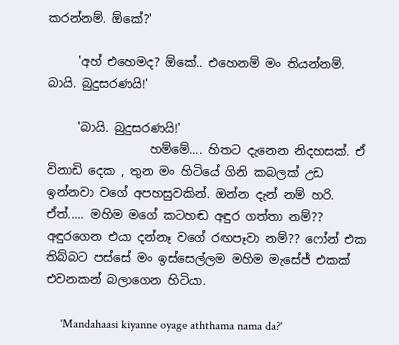කරන්නම්. ඕකේ?'

     'අහ් එහෙමද? ඕකේ.. එහෙනම් මං තියන්නම්. බායි. බුදුසරණයි!'

     'බායි. බුදුසරණයි!'
                 හම්මේ.... හිතට දැනෙන නිදහසක්. ඒ විනාඩි දෙක , තුන මං හිටියේ ගිනි කබලක් උඩ ඉන්නවා වගේ අපහසුවකින්. ඔන්න දැන් නම් හරි. ඒත්..... මහිම මගේ කටහඬ අඳුර ගත්තා නම්?? අඳුරගෙන එයා දන්නෑ වගේ රඟපෑවා නම්?? ෆෝන් එක තිබ්බට පස්සේ මං ඉස්සෙල්ලම මහිම මැසේජ් එකක් එවනකන් බලාගෙන හිටියා.

     'Mandahaasi kiyanne oyage aththama nama da?'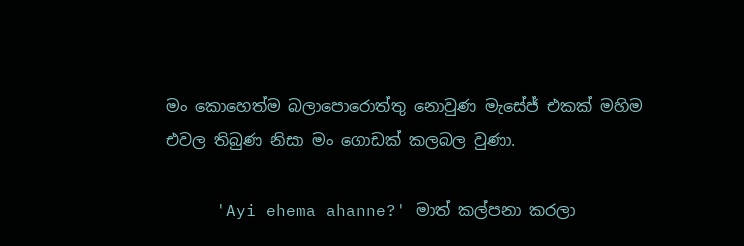මං කොහෙත්ම බලාපොරොත්තු නොවුණ මැසේජ් එකක් මහිම එවල තිබුණ නිසා මං ගොඩක් කලබල වුණා.

     'Ayi ehema ahanne?' මාත් කල්පනා කරලා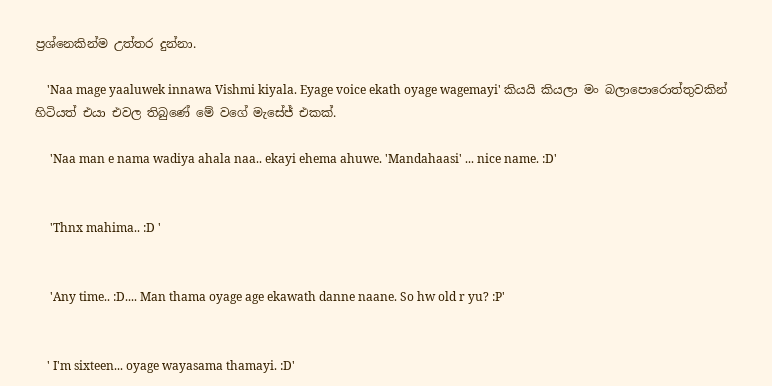ප්‍රශ්නෙකින්ම උත්තර දුන්නා.

    'Naa mage yaaluwek innawa Vishmi kiyala. Eyage voice ekath oyage wagemayi' කියයි කියලා මං බලාපොරොත්තුවකින් හිටියත් එයා එවල තිබුණේ මේ වගේ මැසේජ් එකක්.

     'Naa man e nama wadiya ahala naa.. ekayi ehema ahuwe. 'Mandahaasi' ... nice name. :D'


     'Thnx mahima.. :D '


     'Any time.. :D.... Man thama oyage age ekawath danne naane. So hw old r yu? :P'


    ' I'm sixteen... oyage wayasama thamayi. :D'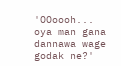'OOoooh... oya man gana dannawa wage godak ne?'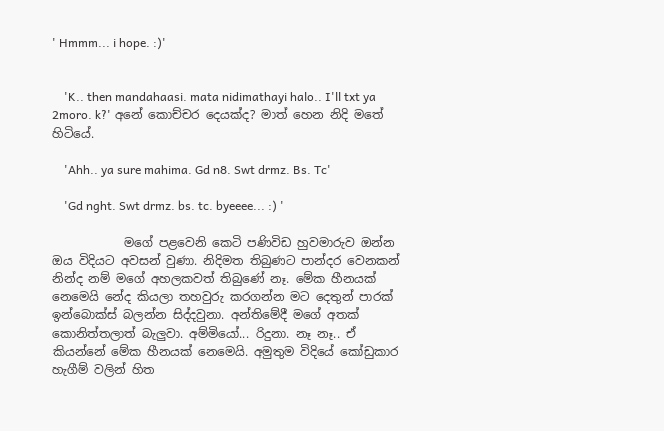' Hmmm... i hope. :)'


    'K.. then mandahaasi. mata nidimathayi halo.. I'll txt ya 2moro. k?' අනේ කොච්චර දෙයක්ද? මාත් හෙන නිදි මතේ හිටියේ.

    'Ahh.. ya sure mahima. Gd n8. Swt drmz. Bs. Tc'

    'Gd nght. Swt drmz. bs. tc. byeeee... :) '

            මගේ පළවෙනි කෙටි පණිවිඩ හුවමාරුව ඔන්න ඔය විදියට අවසන් වුණා. නිදිමත තිබුණට පාන්දර වෙනකන් නින්ද නම් මගේ අහලකවත් තිබුණේ නෑ. මේක හීනයක් නෙමෙයි නේද කියලා තහවුරු කරගන්න මට දෙතුන් පාරක් ඉන්බොක්ස් බලන්න සිද්දවුනා. අන්තිමේදී මගේ අතක් කොනිත්තලාත් බැලුවා. අම්මියෝ... රිදුනා. නෑ නෑ.. ඒ කියන්නේ මේක හීනයක් නෙමෙයි. අමුතුම විදියේ කෝඩුකාර හැගීම් වලින් හිත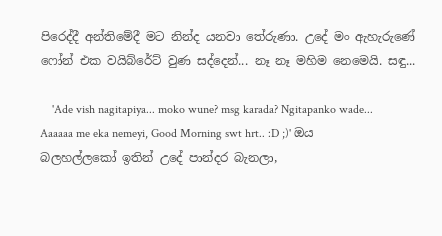පිරෙද්දී අන්තිමේදී මට නින්ද යනවා තේරුණා. උදේ මං ඇහැරුණේ ෆෝන් එක වයිබ්රේට් වුණ සද්දෙන්... නෑ නෑ මහිම නෙමෙයි. සඳු...

    'Ade vish nagitapiya... moko wune? msg karada? Ngitapanko wade... Aaaaaa me eka nemeyi, Good Morning swt hrt.. :D ;)' ඔය බලහල්ලකෝ ඉතින් උදේ පාන්දර බැනලා,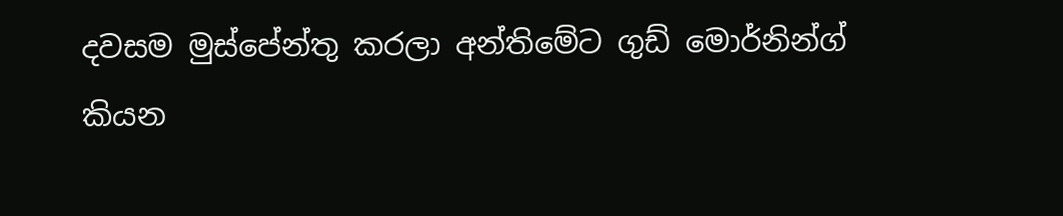දවසම මුස්පේන්තු කරලා අන්තිමේට ගුඩ් මොර්නින්ග් කියන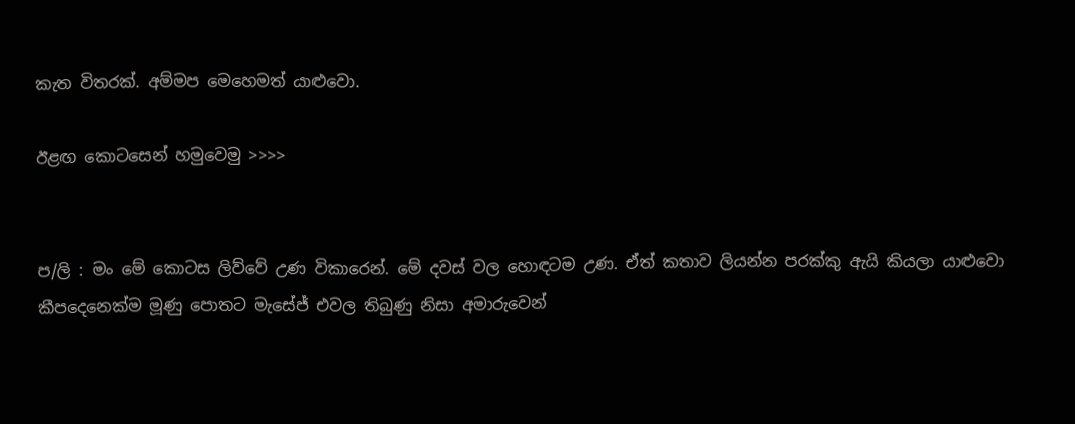කැත විතරක්. අම්මප මෙහෙමත් යාළුවො.

ඊළඟ කොටසෙන් හමුවෙමු >>>>


ප/ලි : මං මේ කොටස ලිව්වේ උණ විකාරෙන්. මේ දවස් වල හොඳටම උණ. ඒත් කතාව ලියන්න පරක්කු ඇයි කියලා යාළුවො කීපදෙනෙක්ම මූණු පොතට මැසේජ් එවල තිබුණු නිසා අමාරුවෙන්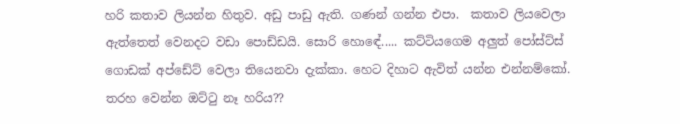හරි කතාව ලියන්න හිතුව. අඩු පාඩු ඇති. ගණන් ගන්න එපා.  කතාව ලියවෙලා ඇත්තෙත් වෙනදට වඩා පොඩ්ඩයි. සොරි හොඳේ..... කට්ටියගෙම අලුත් පෝස්ට්ස් ගොඩක් අප්ඩේට් වෙලා තියෙනවා දැක්කා. හෙට දිහාට ඇවිත් යන්න එන්නම්කෝ. තරහ වෙන්න ඔට්ටු නෑ හරිය??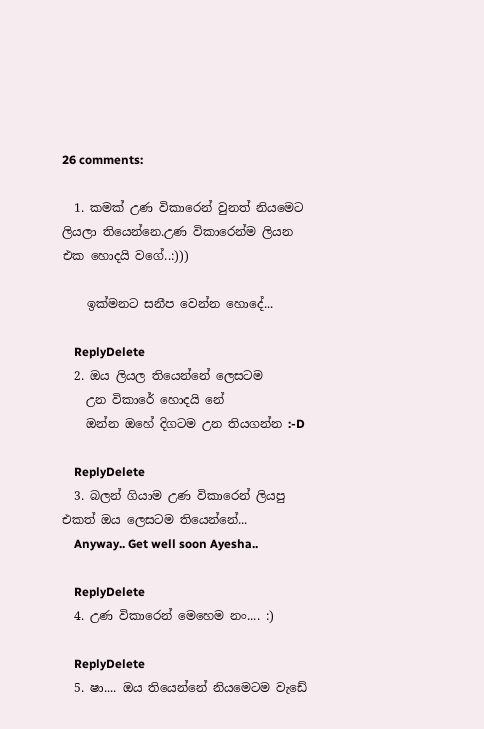26 comments:

  1. කමක් උණ විකාරෙන් වුනත් නියමෙට ලියලා තියෙන්නෙ.උණ විකාරෙන්ම ලියන එක හොදයි වගේ..:)))

    ඉක්මනට සනීප වෙන්න හොදේ...

    ReplyDelete
  2. ඔය ලියල තියෙන්නේ ලෙසටම
    උන විකාරේ හොදයි නේ
    ඔන්න ඔහේ දිගටම උන තියගන්න :-D

    ReplyDelete
  3. බලන් ගියාම උණ විකාරෙන් ලියපු එකත් ඔය ලෙසටම තියෙන්නේ...
    Anyway.. Get well soon Ayesha..

    ReplyDelete
  4. උණ විකාරෙන් මෙහෙම නං.... :)

    ReplyDelete
  5. ෂා.... ඔය තියෙන්නේ නියමෙටම වැඩේ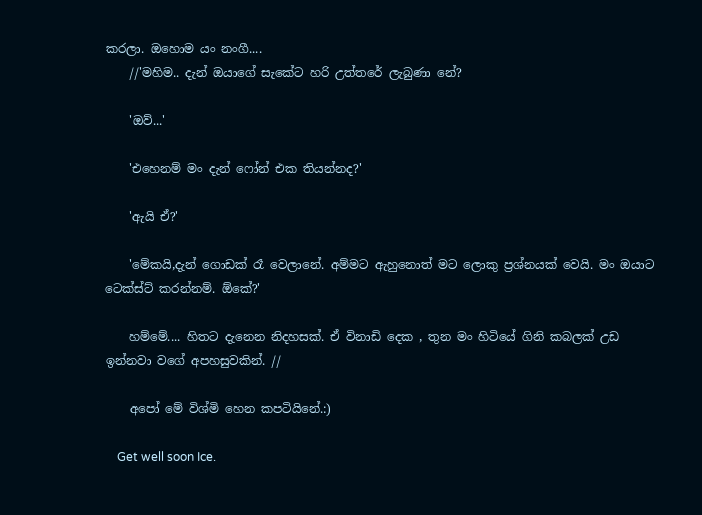කරලා. ඔහොම යං නංගී....
    //'මහිම.. දැන් ඔයාගේ සැකේට හරි උත්තරේ ලැබුණා නේ?

    'ඔව්...'

    'එහෙනම් මං දැන් ෆෝන් එක තියන්නද?'

    'ඇයි ඒ?'

    'මේකයි,දැන් ගොඩක් රෑ වෙලානේ. අම්මට ඇහුනොත් මට ලොකු ප්‍රශ්නයක් වෙයි. මං ඔයාට ටෙක්ස්ට් කරන්නම්. ඕකේ?'

    හම්මේ.... හිතට දැනෙන නිදහසක්. ඒ විනාඩි දෙක , තුන මං හිටියේ ගිනි කබලක් උඩ ඉන්නවා වගේ අපහසුවකින්. //

    අපෝ මේ විශ්මි හෙන කපටියිනේ.:)

    Get well soon Ice.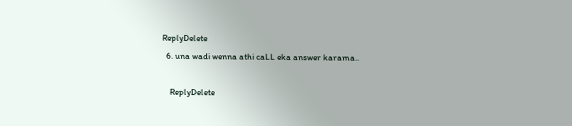ReplyDelete
  6. una wadi wenna athi caLL eka answer karama..

    ReplyDelete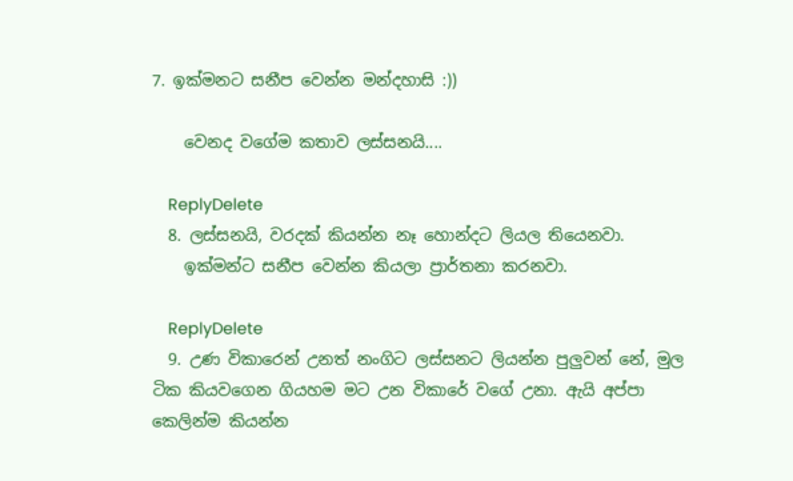7. ඉක්මනට සනීප වෙන්න මන්දහාසි :))

    වෙනද වගේම කතාව ලස්සනයි....

    ReplyDelete
  8. ලස්සනයි, වරදක් කියන්න නෑ හොන්දට ලියල තියෙනවා.
    ඉක්මන්ට සනීප වෙන්න කියලා ප්‍රාර්තනා කරනවා.

    ReplyDelete
  9. උණ විකාරෙන් උනත් නංගිට ලස්සනට ලියන්න පුලුවන් නේ, මුල ටික කියවගෙන ගියහම මට උන විකාරේ වගේ උනා. ඇයි අප්පා කෙලින්ම කියන්න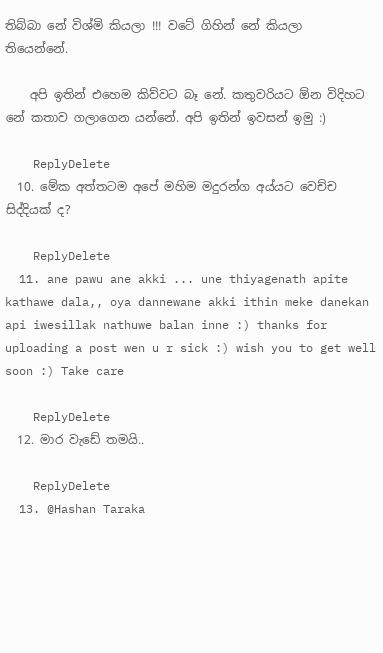තිබ්බා නේ විශ්මි කියලා !!! වටේ ගිහින් නේ කියලා තියෙන්නේ.

    අපි ඉතින් එහෙම කිව්වට බෑ නේ. කතුවරියට ඕන විදිහට නේ කතාව ගලාගෙන යන්නේ. අපි ඉතින් ඉවසන් ඉමු :)

    ReplyDelete
  10. මේක අත්තටම අපේ මහිම මදුරන්ග අය්යට වෙච්ච සිද්දියක් ද?

    ReplyDelete
  11. ane pawu ane akki ... une thiyagenath apite kathawe dala,, oya dannewane akki ithin meke danekan api iwesillak nathuwe balan inne :) thanks for uploading a post wen u r sick :) wish you to get well soon :) Take care

    ReplyDelete
  12. මාර වැඩේ තමයි..

    ReplyDelete
  13. @Hashan Taraka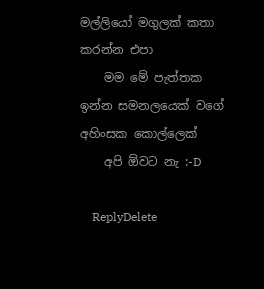මල්ලියෝ මගුලක් කතා කරන්න එපා
    මම මේ පැත්තක ඉන්න සමනලයෙක් වගේ අහිංසක කොල්ලෙක්
    අපි ඕවට නැ :-D

    ReplyDelete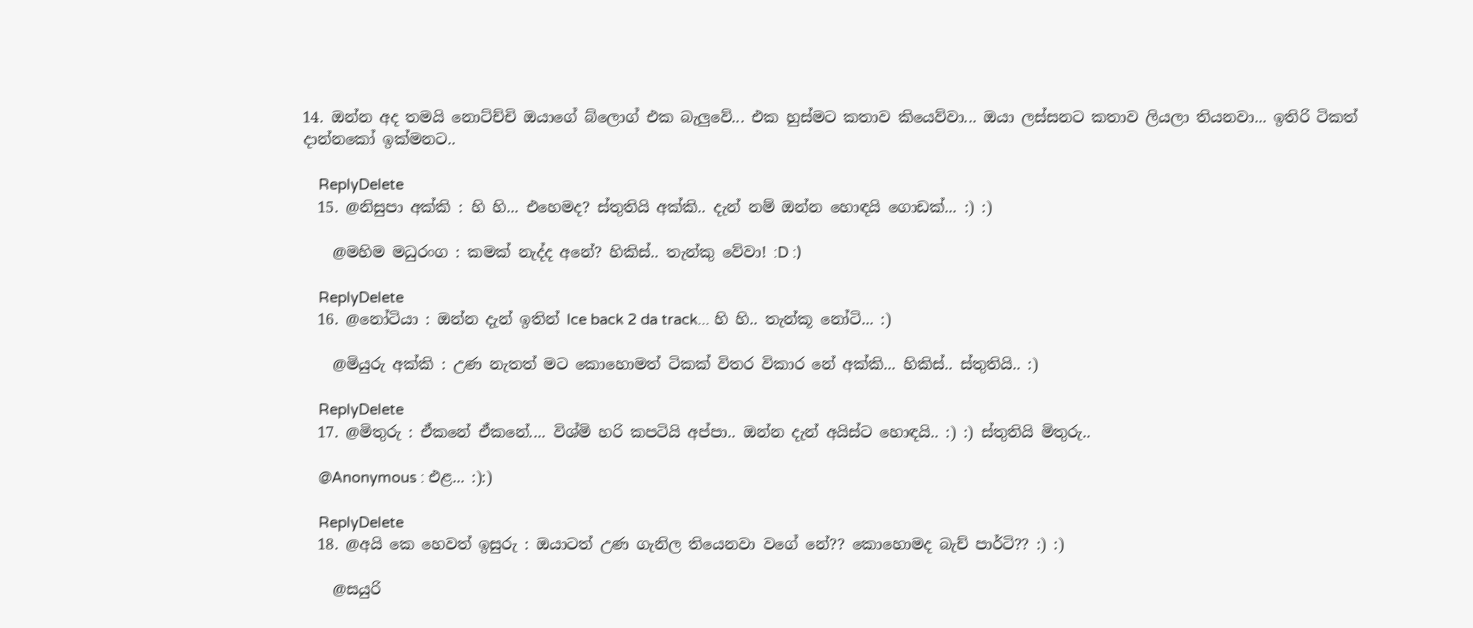14. ඔන්න අද තමයි නොට්ච්චි ඔයාගේ බ්ලොග් එක බැලුවේ... එක හුස්මට කතාව කියෙව්වා... ඔයා ලස්සනට කතාව ලියලා තියනවා... ඉතිරි ටිකත් දාන්නකෝ ඉක්මනට..

    ReplyDelete
  15. @නිසුපා අක්කි : හි හි... එහෙමද? ස්තුතියි අක්කි.. දැන් නම් ඔන්න හොඳයි ගොඩක්... :) :)

    @මහිම මධුරංග : කමක් නැද්ද අනේ? හිකිස්.. තැන්කු වේවා! :D :)

    ReplyDelete
  16. @නෝටියා : ඔන්න දැන් ඉතින් Ice back 2 da track... හි හි.. තැන්කූ නෝටි... :)

    @මියුරු අක්කි : උණ නැතත් මට කොහොමත් ටිකක් විතර විකාර නේ අක්කි... හිකිස්.. ස්තුතියි.. :)

    ReplyDelete
  17. @මිතුරු : ඒකනේ ඒකනේ.... විශ්මි හරි කපටියි අප්පා.. ඔන්න දැන් අයිස්ට හොඳයි.. :) :) ස්තුතියි මිතුරු..

    @Anonymous : එළ... :):)

    ReplyDelete
  18. @අයි කෙ හෙවත් ඉසුරු : ඔයාටත් උණ ගැනිල තියෙනවා වගේ නේ?? කොහොමද බැච් පාර්ටි?? :) :)

    @සයුරි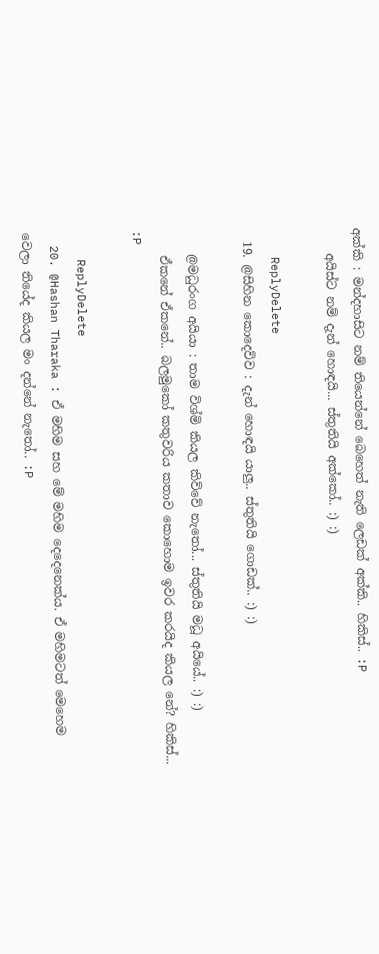අක්කි : මන්දහාසිට නම් තියෙන්නේ බෙහෙත් නැති ලෙඩක් අක්කි.. හිකිස්.. :P
    අයිස්ට නම් දැන් හොඳයි... ස්තුතියි අක්කෝ.. :) :)

    ReplyDelete
  19. @සිහින කොදෙව්ව : දැන් හොඳයි යාලු.. ස්තුතියි ගොඩක්.. :) :)

    @මධුරංග අයියා : තාම විශ්මි කියල කිව්වේ නැතෝ... ස්තුතියි මධූ අයියේ.. :) :)
    ඒකනේ ඒකනේ.. බලමුකෝ කතුවරිය කතාව කොහොම ඉවර කරයිද කියල නේ? හිකිස්... :P

    ReplyDelete
  20. @Hashan Tharaka : ඒ මහිම සහ මේ මහිම දෙදෙනෙක්ය. ඒ මහිමටත් මෙහෙම වෙලා තියේද කියල මං දන්නේ නැතෝ.. :P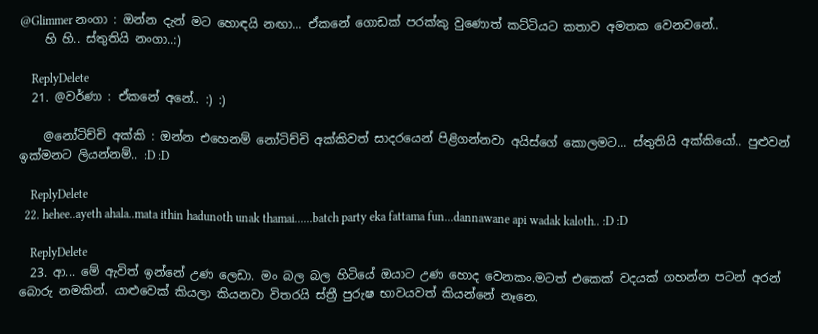@Glimmer නංගා : ඔන්න දැන් මට හොඳයි නඟා... ඒකනේ ගොඩක් පරක්කු වුණොත් කට්ටියට කතාව අමතක වෙනවනේ..
    හි හි.. ස්තුතියි නංගා..:)

    ReplyDelete
  21. @වර්ණා : ඒකනේ අනේ.. :) :)

    @නෝටිච්චි අක්කි : ඔන්න එහෙනම් නෝටිච්චි අක්කිවත් සාදරයෙන් පිළිගන්නවා අයිස්ගේ කොලමට... ස්තුතියි අක්කියෝ.. පුළුවන් ඉක්මනට ලියන්නම්.. :D :D

    ReplyDelete
  22. hehee..ayeth ahala..mata ithin hadunoth unak thamai......batch party eka fattama fun...dannawane api wadak kaloth.. :D :D

    ReplyDelete
  23. ආ... මේ ඇවිත් ඉන්නේ උණ ලෙඩා. මං බල බල හිටියේ ඔයාට උණ හොද වෙනකං.මටත් එකෙක් වදයක් ගහන්න පටන් අරන් බොරු නමකින්. යාළුවෙක් කියලා කියනවා විතරයි ස්ත්‍රී පුරුෂ භාවයවත් කියන්නේ නෑනෙ.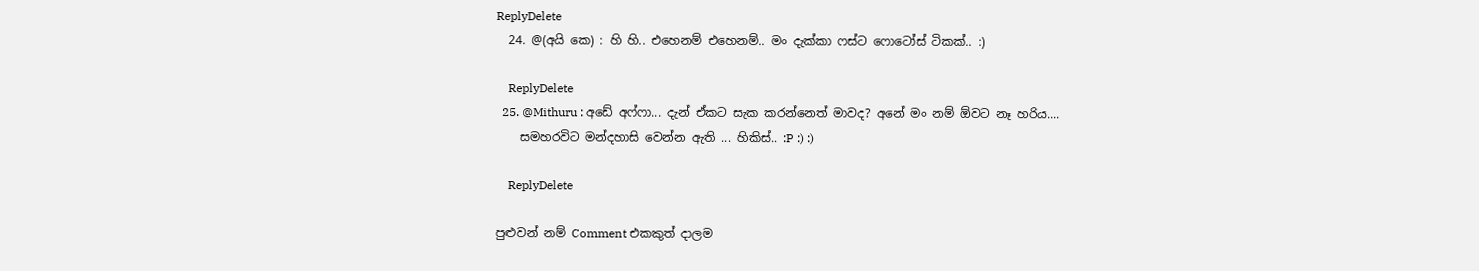ReplyDelete
  24. @(අයි කෙ) : හි හි.. එහෙනම් එහෙනම්.. මං දැක්කා ෆස්ට ෆොටෝස් ටිකක්.. :)

    ReplyDelete
  25. @Mithuru : අඩේ අෆ්ෆා... දැන් ඒකට සැක කරන්නෙත් මාවද? අනේ මං නම් ඕවට නෑ හරිය....
    සමහරවිට මන්දහාසි වෙන්න ඇති ... හිකිස්.. :P :) :)

    ReplyDelete

පුළුවන් නම් Comment එකකුත් දාලම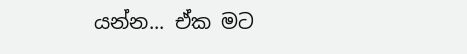යන්න... ඒක මට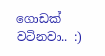ගොඩක් වටිනවා.. :)